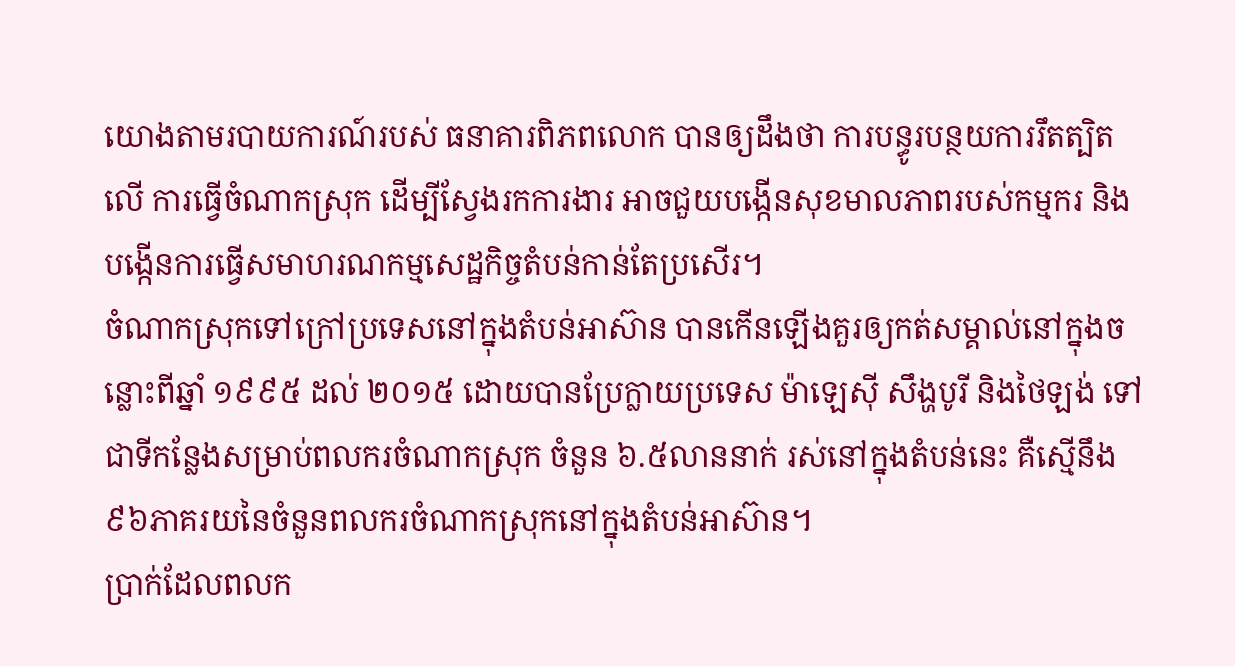យោងតាមរបាយការណ៍របស់ ធនាគារពិភពលោក បានឲ្យដឹងថា ការបន្ធូរបន្ថយការរឹតត្បិតលើ ការធ្វើចំណាកស្រុក ដើម្បីស្វែងរកការងារ អាចជួយបង្កើនសុខមាលភាពរបស់កម្មករ និងបង្កើនការធ្វើសមាហរណកម្មសេដ្ឋកិច្ចតំបន់កាន់តែប្រសើរ។
ចំណាកស្រុកទៅក្រៅប្រទេសនៅក្នុងតំបន់អាស៊ាន បានកើនឡើងគួរឲ្យកត់សម្គាល់នៅក្នុងចន្លោះពីឆ្នាំ ១៩៩៥ ដល់ ២០១៥ ដោយបានប្រែក្លាយប្រទេស ម៉ាឡេស៊ី សឹង្ហបូរី និងថៃឡង់ ទៅជាទីកន្លែងសម្រាប់ពលករចំណាកស្រុក ចំនួន ៦.៥លាននាក់ រស់នៅក្នុងតំបន់នេះ គឺស្មើនឹង ៩៦ភាគរយនៃចំនួនពលករចំណាកស្រុកនៅក្នុងតំបន់អាស៊ាន។
ប្រាក់ដែលពលក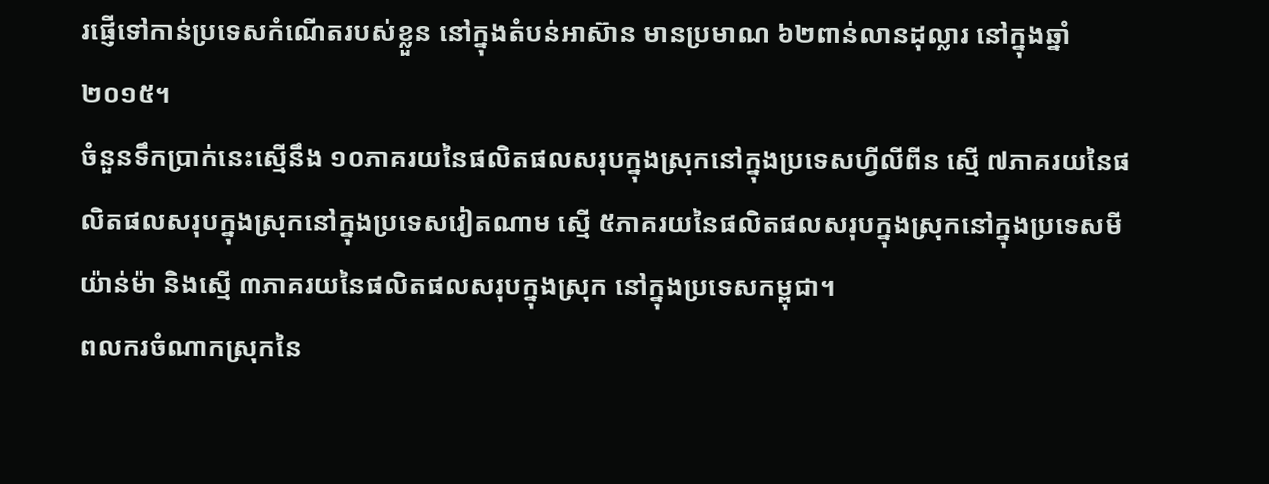រផ្ញើទៅកាន់ប្រទេសកំណើតរបស់ខ្លួន នៅក្នុងតំបន់អាស៊ាន មានប្រមាណ ៦២ពាន់លានដុល្លារ នៅក្នុងឆ្នាំ ២០១៥។
ចំនួនទឹកប្រាក់នេះស្មើនឹង ១០ភាគរយនៃផលិតផលសរុបក្នុងស្រុកនៅក្នុងប្រទេសហ្វីលីពីន ស្មើ ៧ភាគរយនៃផលិតផលសរុបក្នុងស្រុកនៅក្នុងប្រទេសវៀតណាម ស្មើ ៥ភាគរយនៃផលិតផលសរុបក្នុងស្រុកនៅក្នុងប្រទេសមីយ៉ាន់ម៉ា និងស្មើ ៣ភាគរយនៃផលិតផលសរុបក្នុងស្រុក នៅក្នុងប្រទេសកម្ពុជា។
ពលករចំណាកស្រុកនៃ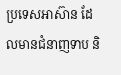ប្រទេសអាស៊ាន ដែលមានជំនាញទាប និ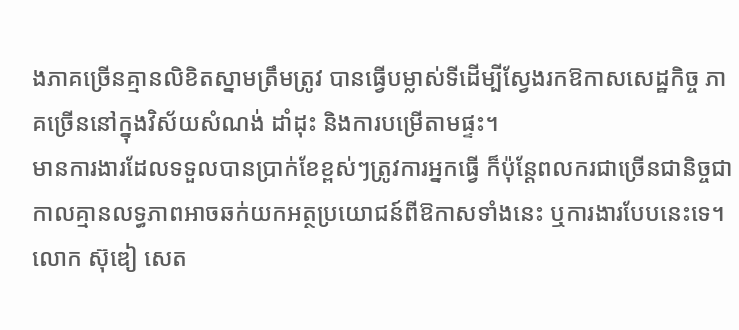ងភាគច្រើនគ្មានលិខិតស្នាមត្រឹមត្រូវ បានធ្វើបម្លាស់ទីដើម្បីស្វែងរកឱកាសសេដ្ឋកិច្ច ភាគច្រើននៅក្នុងវិស័យសំណង់ ដាំដុះ និងការបម្រើតាមផ្ទះ។
មានការងារដែលទទួលបានប្រាក់ខែខ្ពស់ៗត្រូវការអ្នកធ្វើ ក៏ប៉ុន្តែពលករជាច្រើនជានិច្ចជាកាលគ្មានលទ្ធភាពអាចឆក់យកអត្ថប្រយោជន៍ពីឱកាសទាំងនេះ ឬការងារបែបនេះទេ។
លោក ស៊ុឌៀ សេត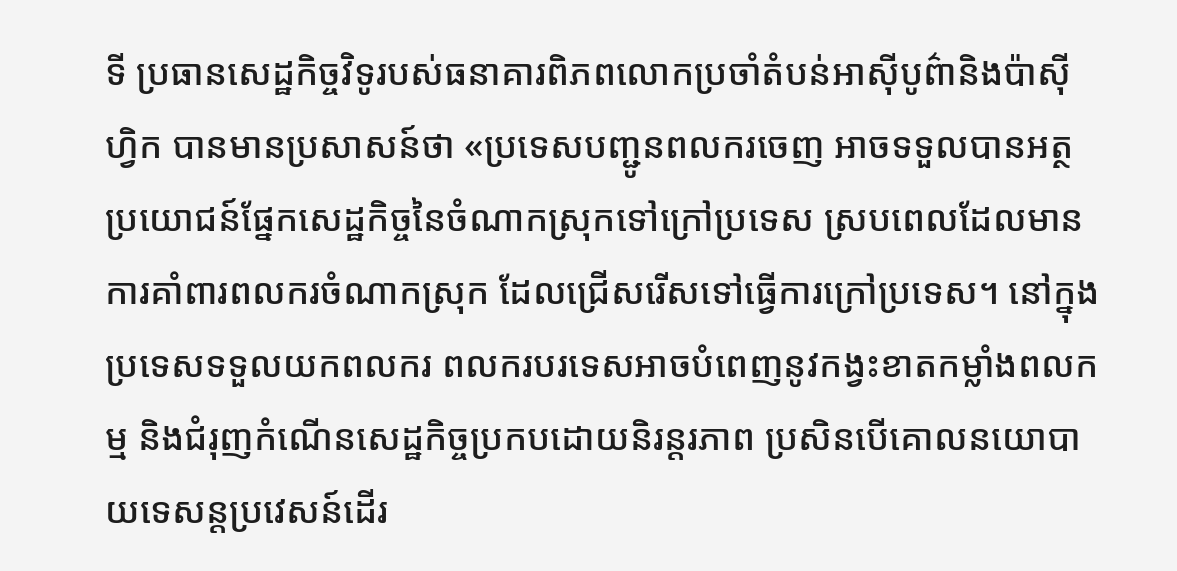ទី ប្រធានសេដ្ឋកិច្ចវិទូរបស់ធនាគារពិភពលោកប្រចាំតំបន់អាស៊ីបូព៌ានិងប៉ាស៊ីហ្វិក បានមានប្រសាសន៍ថា «ប្រទេសបញ្ជូនពលករចេញ អាចទទួលបានអត្ថប្រយោជន៍ផ្នែកសេដ្ឋកិច្ចនៃចំណាកស្រុកទៅក្រៅប្រទេស ស្របពេលដែលមានការគាំពារពលករចំណាកស្រុក ដែលជ្រើសរើសទៅធ្វើការក្រៅប្រទេស។ នៅក្នុងប្រទេសទទួលយកពលករ ពលករបរទេសអាចបំពេញនូវកង្វះខាតកម្លាំងពលកម្ម និងជំរុញកំណើនសេដ្ឋកិច្ចប្រកបដោយនិរន្តរភាព ប្រសិនបើគោលនយោបាយទេសន្តប្រវេសន៍ដើរ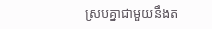ស្របគ្នាជាមួយនឹងត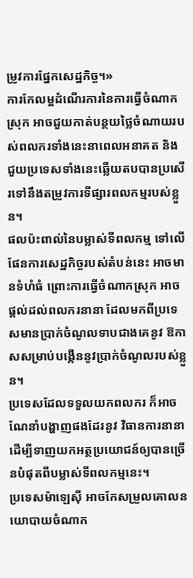ម្រូវការផ្នែកសេដ្ឋកិច្ច។»
ការកែលម្អដំណើរការនៃការធ្វើចំណាកស្រុក អាចជួយកាត់បន្ថយថ្លៃចំណាយរបស់ពលករទាំងនេះនាពេលអនាគត និងជួយប្រទេសទាំងនេះឆ្លើយតបបានប្រសើរទៅនឹងតម្រូវការទីផ្សារពលកម្មរបស់ខ្លួន។
ផលប៉ះពាល់នៃបម្លាស់ទីពលកម្ម ទៅលើផែនការសេដ្ឋកិច្ចរបស់តំបន់នេះ អាចមានទំហំធំ ព្រោះការធ្វើចំណាកស្រុក អាចផ្តល់ដល់ពលករនានា ដែលមកពីប្រទេសមានប្រាក់ចំណូលទាបជាងគេនូវ ឱកាសសម្រាប់បង្កើននូវប្រាក់ចំណូលរបស់ខ្លួន។
ប្រទេសដែលទទួលយកពលករ ក៏អាចណែនាំបង្ហាញផងដែរនូវ វិធានការនានា ដើម្បីទាញយកអត្ថប្រយោជន៍ឲ្យបានច្រើនបំផុតពីបម្លាស់ទីពលកម្មនេះ។
ប្រទេសម៉ាឡេស៊ី អាចកែសម្រួលគោលនយោបាយចំណាក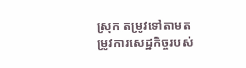ស្រុក តម្រូវទៅតាមតម្រូវការសេដ្ឋកិច្ចរបស់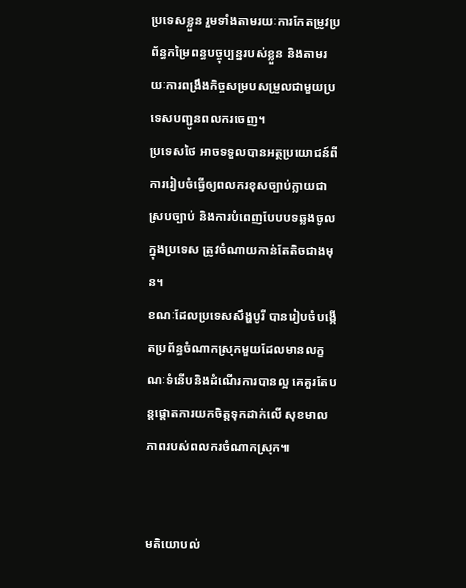ប្រទេសខ្លួន រួមទាំងតាមរយៈការកែតម្រូវប្រព័ន្ធកម្រៃពន្ធបច្ចុប្បន្នរបស់ខ្លួន និងតាមរយៈការពង្រឹងកិច្ចសម្របសម្រួលជាមួយប្រទេសបញ្ជូនពលករចេញ។
ប្រទេសថៃ អាចទទួលបានអត្ថប្រយោជន៍ពីការរៀបចំធ្វើឲ្យពលករខុសច្បាប់ក្លាយជាស្របច្បាប់ និងការបំពេញបែបបទឆ្លងចូលក្នុងប្រទេស ត្រូវចំណាយកាន់តែតិចជាងមុន។
ខណៈដែលប្រទេសសឹង្ហបូរី បានរៀបចំបង្កើតប្រព័ន្ធចំណាកស្រុកមួយដែលមានលក្ខណៈទំនើបនិងដំណើរការបានល្អ គេគួរតែបន្តផ្តោតការយកចិត្តទុកដាក់លើ សុខមាលភាពរបស់ពលករចំណាកស្រុក៕


មតិយោបល់